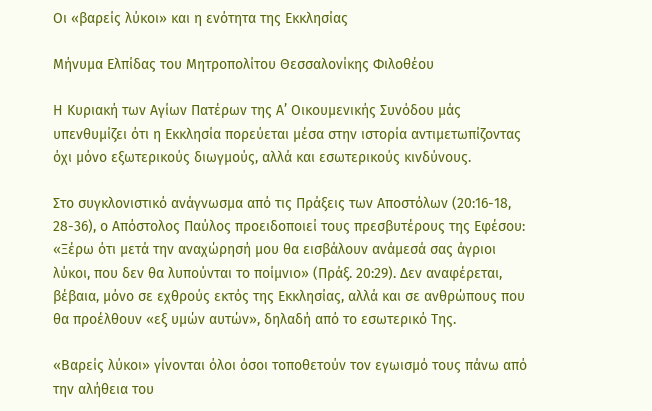Οι «βαρείς λύκοι» και η ενότητα της Εκκλησίας

Μήνυμα Ελπίδας του Μητροπολίτου Θεσσαλονίκης Φιλοθέου

Η Κυριακή των Αγίων Πατέρων της Α’ Οικουμενικής Συνόδου μάς υπενθυμίζει ότι η Εκκλησία πορεύεται μέσα στην ιστορία αντιμετωπίζοντας όχι μόνο εξωτερικούς διωγμούς, αλλά και εσωτερικούς κινδύνους.

Στο συγκλονιστικό ανάγνωσμα από τις Πράξεις των Αποστόλων (20:16-18, 28-36), ο Απόστολος Παύλος προειδοποιεί τους πρεσβυτέρους της Εφέσου: «Ξέρω ότι μετά την αναχώρησή μου θα εισβάλουν ανάμεσά σας άγριοι λύκοι, που δεν θα λυπούνται το ποίμνιο» (Πράξ. 20:29). Δεν αναφέρεται, βέβαια, μόνο σε εχθρούς εκτός της Εκκλησίας, αλλά και σε ανθρώπους που θα προέλθουν «εξ υμών αυτών», δηλαδή από το εσωτερικό Της.

«Βαρείς λύκοι» γίνονται όλοι όσοι τοποθετούν τον εγωισμό τους πάνω από την αλήθεια του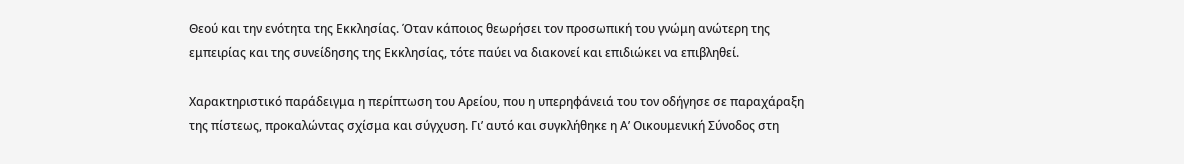Θεού και την ενότητα της Εκκλησίας. Όταν κάποιος θεωρήσει τον προσωπική του γνώμη ανώτερη της εμπειρίας και της συνείδησης της Εκκλησίας, τότε παύει να διακονεί και επιδιώκει να επιβληθεί.

Χαρακτηριστικό παράδειγμα η περίπτωση του Αρείου, που η υπερηφάνειά του τον οδήγησε σε παραχάραξη της πίστεως, προκαλώντας σχίσμα και σύγχυση. Γι’ αυτό και συγκλήθηκε η Α’ Οικουμενική Σύνοδος στη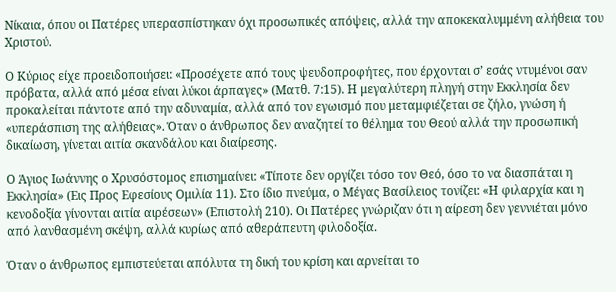Νίκαια, όπου οι Πατέρες υπερασπίστηκαν όχι προσωπικές απόψεις, αλλά την αποκεκαλυμμένη αλήθεια του Χριστού.

Ο Κύριος είχε προειδοποιήσει: «Προσέχετε από τους ψευδοπροφήτες, που έρχονται σ’ εσάς ντυμένοι σαν πρόβατα, αλλά από μέσα είναι λύκοι άρπαγες» (Ματθ. 7:15). Η μεγαλύτερη πληγή στην Εκκλησία δεν προκαλείται πάντοτε από την αδυναμία, αλλά από τον εγωισμό που μεταμφιέζεται σε ζήλο, γνώση ή «υπεράσπιση της αλήθειας». Όταν ο άνθρωπος δεν αναζητεί το θέλημα του Θεού αλλά την προσωπική δικαίωση, γίνεται αιτία σκανδάλου και διαίρεσης.

Ο Άγιος Ιωάννης ο Χρυσόστομος επισημαίνει: «Τίποτε δεν οργίζει τόσο τον Θεό, όσο το να διασπάται η Εκκλησία» (Εις Προς Εφεσίους Ομιλία 11). Στο ίδιο πνεύμα, ο Μέγας Βασίλειος τονίζει: «Η φιλαρχία και η κενοδοξία γίνονται αιτία αιρέσεων» (Επιστολή 210). Οι Πατέρες γνώριζαν ότι η αίρεση δεν γεννιέται μόνο από λανθασμένη σκέψη, αλλά κυρίως από αθεράπευτη φιλοδοξία.

Όταν ο άνθρωπος εμπιστεύεται απόλυτα τη δική του κρίση και αρνείται το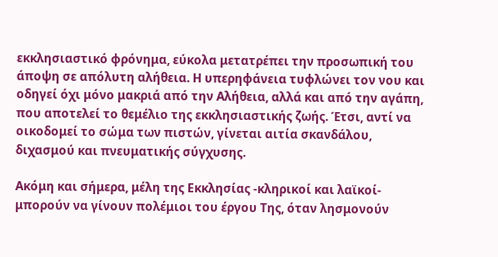εκκλησιαστικό φρόνημα, εύκολα μετατρέπει την προσωπική του άποψη σε απόλυτη αλήθεια. Η υπερηφάνεια τυφλώνει τον νου και οδηγεί όχι μόνο μακριά από την Αλήθεια, αλλά και από την αγάπη, που αποτελεί το θεμέλιο της εκκλησιαστικής ζωής. Έτσι, αντί να οικοδομεί το σώμα των πιστών, γίνεται αιτία σκανδάλου, διχασμού και πνευματικής σύγχυσης.

Ακόμη και σήμερα, μέλη της Εκκλησίας -κληρικοί και λαϊκοί- μπορούν να γίνουν πολέμιοι του έργου Της, όταν λησμονούν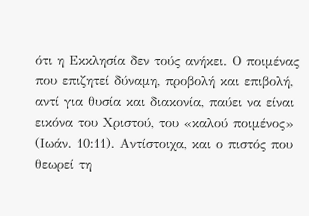ότι η Εκκλησία δεν τούς ανήκει. Ο ποιμένας που επιζητεί δύναμη, προβολή και επιβολή, αντί για θυσία και διακονία, παύει να είναι εικόνα του Χριστού, του «καλού ποιμένος» (Ιωάν. 10:11). Αντίστοιχα, και ο πιστός που θεωρεί τη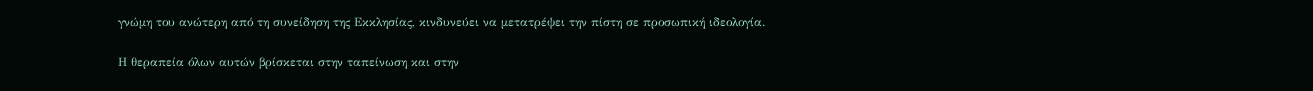γνώμη του ανώτερη από τη συνείδηση της Εκκλησίας, κινδυνεύει να μετατρέψει την πίστη σε προσωπική ιδεολογία.

Η θεραπεία όλων αυτών βρίσκεται στην ταπείνωση και στην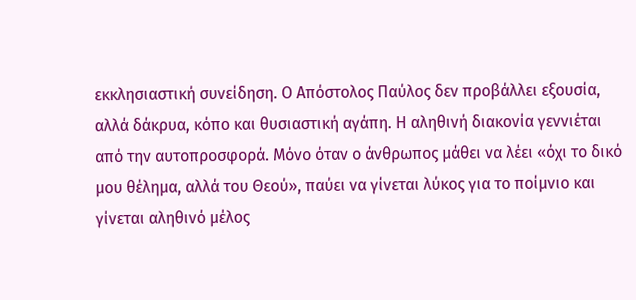εκκλησιαστική συνείδηση. Ο Απόστολος Παύλος δεν προβάλλει εξουσία, αλλά δάκρυα, κόπο και θυσιαστική αγάπη. Η αληθινή διακονία γεννιέται από την αυτοπροσφορά. Μόνο όταν ο άνθρωπος μάθει να λέει «όχι το δικό μου θέλημα, αλλά του Θεού», παύει να γίνεται λύκος για το ποίμνιο και γίνεται αληθινό μέλος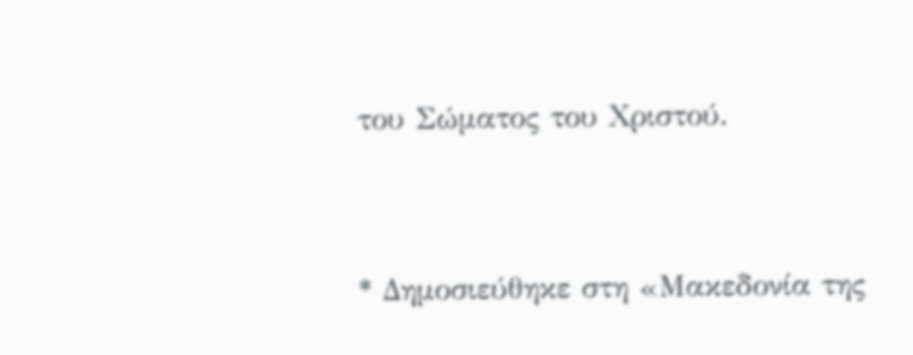του Σώματος του Χριστού.


* Δημοσιεύθηκε στη «Μακεδονία της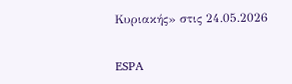Κυριακής» στις 24.05.2026

ESPA